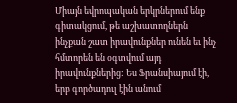Միայն եվրոպական երկրներում ենք գիտակցում, թե աշխատողներն ինչքան շատ իրավունքներ ունեն եւ ինչ հմտորեն են օգտվում այդ իրավունքներից: Ես Ֆրանսիայում էի, երբ գործադուլ էին անում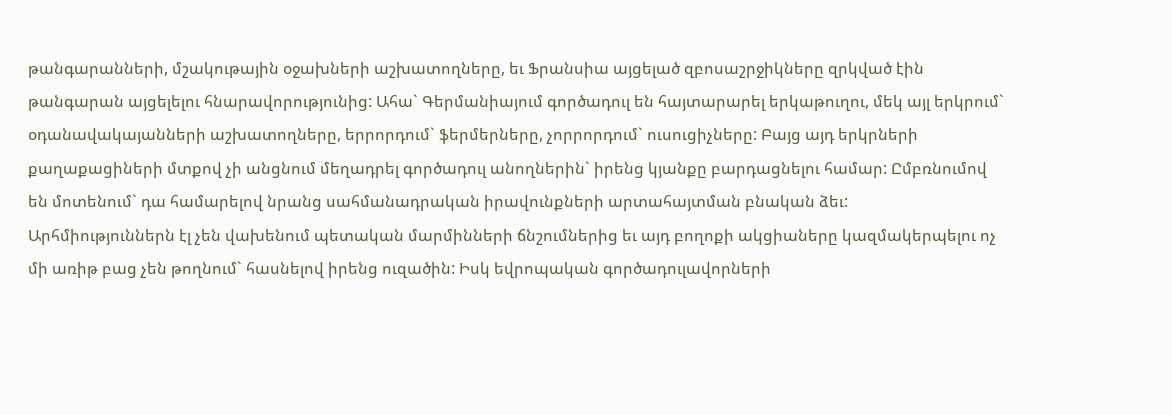թանգարանների, մշակութային օջախների աշխատողները, եւ Ֆրանսիա այցելած զբոսաշրջիկները զրկված էին թանգարան այցելելու հնարավորությունից: Ահա` Գերմանիայում գործադուլ են հայտարարել երկաթուղու, մեկ այլ երկրում` օդանավակայանների աշխատողները, երրորդում` ֆերմերները, չորրորդում` ուսուցիչները: Բայց այդ երկրների քաղաքացիների մտքով չի անցնում մեղադրել գործադուլ անողներին` իրենց կյանքը բարդացնելու համար: Ըմբռնումով են մոտենում` դա համարելով նրանց սահմանադրական իրավունքների արտահայտման բնական ձեւ:
Արհմիություններն էլ չեն վախենում պետական մարմինների ճնշումներից եւ այդ բողոքի ակցիաները կազմակերպելու ոչ մի առիթ բաց չեն թողնում` հասնելով իրենց ուզածին: Իսկ եվրոպական գործադուլավորների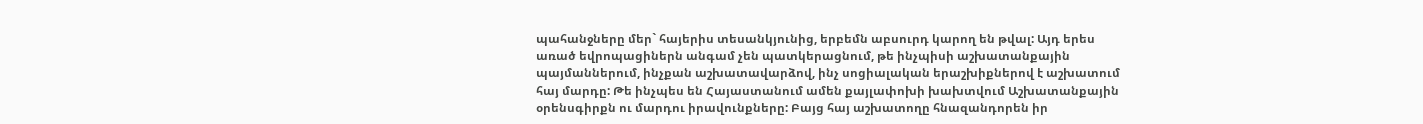պահանջները մեր` հայերիս տեսանկյունից, երբեմն աբսուրդ կարող են թվալ: Այդ երես առած եվրոպացիներն անգամ չեն պատկերացնում, թե ինչպիսի աշխատանքային պայմաններում, ինչքան աշխատավարձով, ինչ սոցիալական երաշխիքներով է աշխատում հայ մարդը: Թե ինչպես են Հայաստանում ամեն քայլափոխի խախտվում Աշխատանքային օրենսգիրքն ու մարդու իրավունքները: Բայց հայ աշխատողը հնազանդորեն իր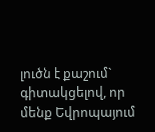լուծն է քաշում` գիտակցելով, որ մենք Եվրոպայում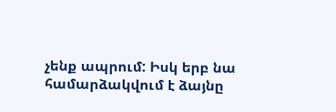չենք ապրում: Իսկ երբ նա համարձակվում է ձայնը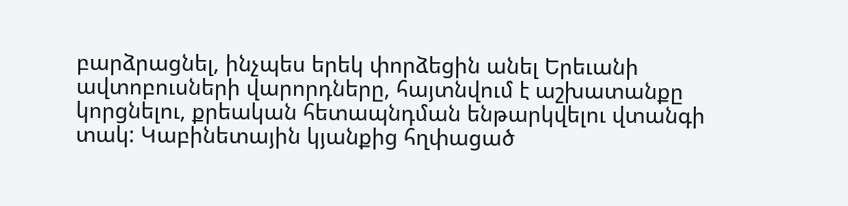բարձրացնել, ինչպես երեկ փորձեցին անել Երեւանի ավտոբուսների վարորդները, հայտնվում է աշխատանքը կորցնելու, քրեական հետապնդման ենթարկվելու վտանգի տակ: Կաբինետային կյանքից հղփացած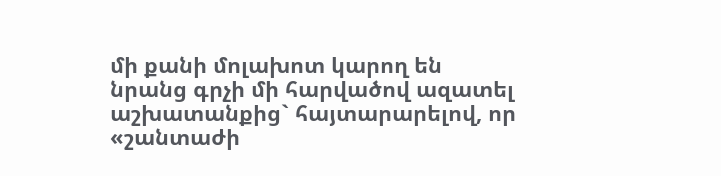մի քանի մոլախոտ կարող են նրանց գրչի մի հարվածով ազատել աշխատանքից` հայտարարելով, որ «շանտաժի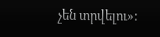չեն տրվելու»: